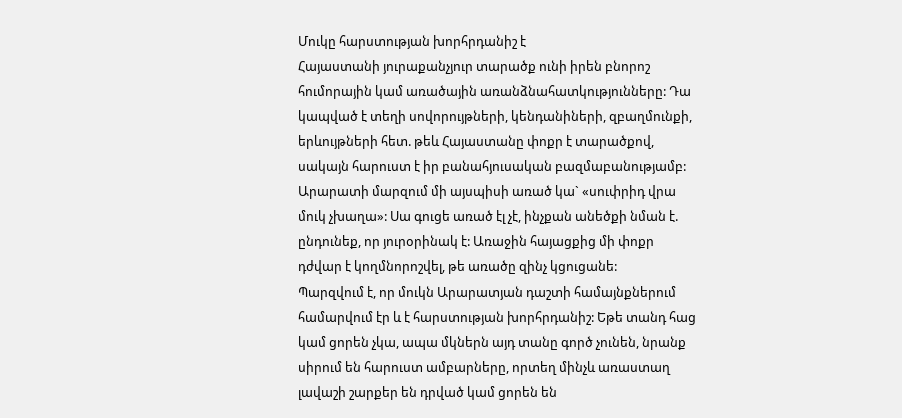Մուկը հարստության խորհրդանիշ է
Հայաստանի յուրաքանչյուր տարածք ունի իրեն բնորոշ հումորային կամ առածային առանձնահատկությունները: Դա կապված է տեղի սովորույթների, կենդանիների, զբաղմունքի, երևույթների հետ. թեև Հայաստանը փոքր է տարածքով, սակայն հարուստ է իր բանահյուսական բազմաբանությամբ:
Արարատի մարզում մի այսպիսի առած կա` «սուփրիդ վրա մուկ չխաղա»: Սա գուցե առած էլ չէ, ինչքան անեծքի նման է. ընդունեք, որ յուրօրինակ է: Առաջին հայացքից մի փոքր դժվար է կողմնորոշվել, թե առածը զինչ կցուցանե:
Պարզվում է, որ մուկն Արարատյան դաշտի համայնքներում համարվում էր և է հարստության խորհրդանիշ: Եթե տանդ հաց կամ ցորեն չկա, ապա մկներն այդ տանը գործ չունեն, նրանք սիրում են հարուստ ամբարները, որտեղ մինչև առաստաղ լավաշի շարքեր են դրված կամ ցորեն են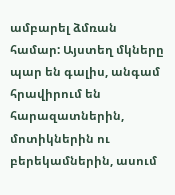ամբարել ձմռան համար: Այստեղ մկները պար են գալիս, անգամ հրավիրում են հարազատներին, մոտիկներին ու բերեկամներին, ասում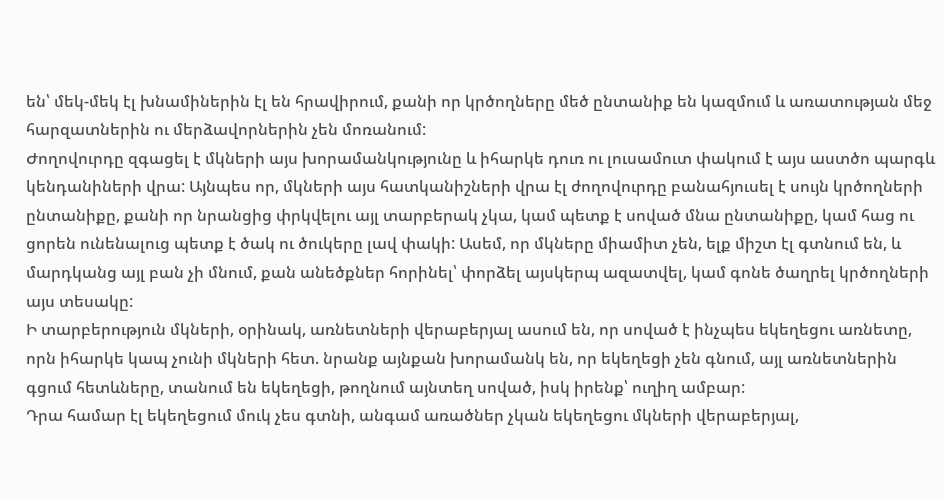են՝ մեկ-մեկ էլ խնամիներին էլ են հրավիրում, քանի որ կրծողները մեծ ընտանիք են կազմում և առատության մեջ հարզատներին ու մերձավորներին չեն մոռանում:
Ժողովուրդը զգացել է մկների այս խորամանկությունը և իհարկե դուռ ու լուսամուտ փակում է այս աստծո պարգև կենդանիների վրա: Այնպես որ, մկների այս հատկանիշների վրա էլ ժողովուրդը բանահյուսել է սույն կրծողների ընտանիքը, քանի որ նրանցից փրկվելու այլ տարբերակ չկա, կամ պետք է սոված մնա ընտանիքը, կամ հաց ու ցորեն ունենալուց պետք է ծակ ու ծուկերը լավ փակի: Ասեմ, որ մկները միամիտ չեն, ելք միշտ էլ գտնում են, և մարդկանց այլ բան չի մնում, քան անեծքներ հորինել՝ փորձել այսկերպ ազատվել, կամ գոնե ծաղրել կրծողների այս տեսակը:
Ի տարբերություն մկների, օրինակ, առնետների վերաբերյալ ասում են, որ սոված է ինչպես եկեղեցու առնետը, որն իհարկե կապ չունի մկների հետ. նրանք այնքան խորամանկ են, որ եկեղեցի չեն գնում, այլ առնետներին գցում հետևները, տանում են եկեղեցի, թողնում այնտեղ սոված, իսկ իրենք՝ ուղիղ ամբար:
Դրա համար էլ եկեղեցում մուկ չես գտնի, անգամ առածներ չկան եկեղեցու մկների վերաբերյալ,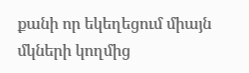քանի որ եկեղեցում միայն մկների կողմից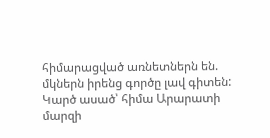հիմարացված առնետներն են. մկներն իրենց գործը լավ գիտեն:
Կարծ ասած՝ հիմա Արարատի մարզի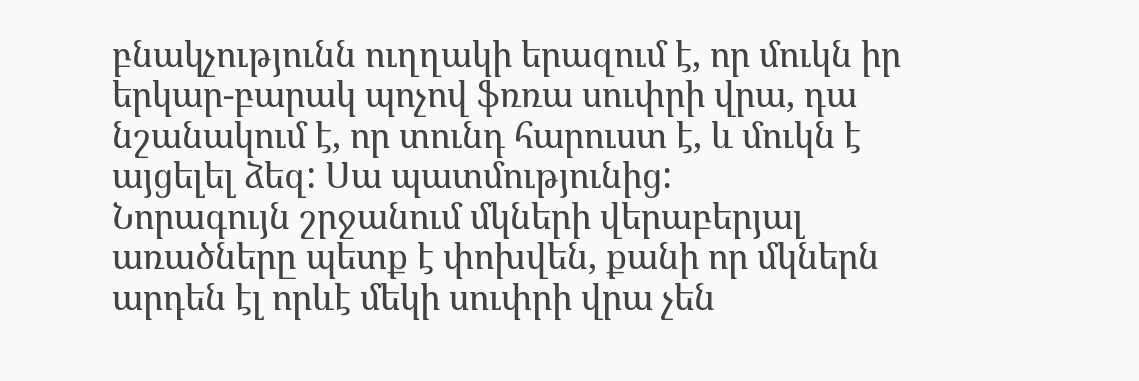բնակչությունն ուղղակի երազում է, որ մուկն իր երկար-բարակ պոչով ֆռռա սուփրի վրա, դա նշանակում է, որ տունդ հարուստ է, և մուկն է այցելել ձեզ: Սա պատմությունից:
Նորագույն շրջանում մկների վերաբերյալ առածները պետք է փոխվեն, քանի որ մկներն արդեն էլ որևէ մեկի սուփրի վրա չեն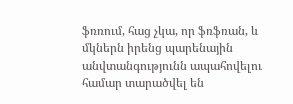ֆռռում, հաց չկա, որ ֆռֆռան, և մկներն իրենց պարենային անվտանգությունն ապահովելու համար տարածվել են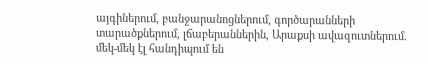այգիներում, բանջարանոցներում, գործարանների տարածքներում, լճաբերաններին, Արաքսի ավազուտներում. մեկ-մեկ էլ հանդիպում են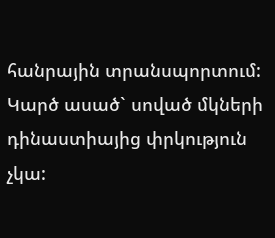հանրային տրանսպորտում:
Կարծ ասած` սոված մկների դինաստիայից փրկություն չկա: